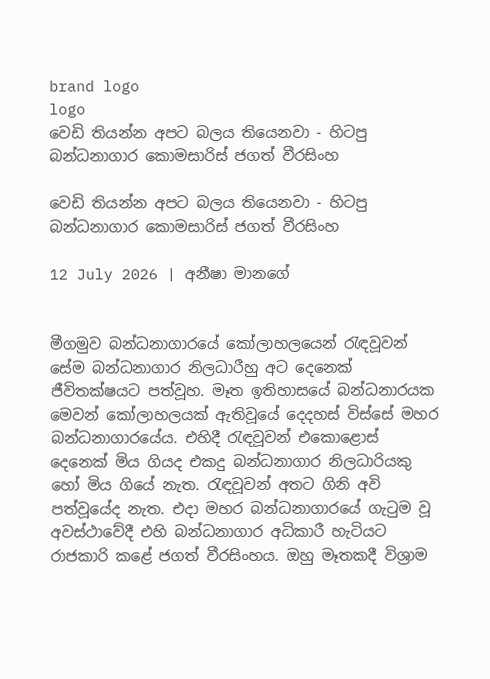brand logo
logo
වෙඩි තියන්න අපට බලය තියෙනවා - හිටපු බන්ධනාගාර කොමසාරිස් ජගත් වීරසිංහ

වෙඩි තියන්න අපට බලය තියෙනවා - හිටපු බන්ධනාගාර කොමසාරිස් ජගත් වීරසිංහ

12 July 2026 | අනීෂා මානගේ


මීගමුව බන්ධනාගාරයේ කෝලාහලයෙන් රැඳවූවන් සේම බන්ධනාගාර නිලධාරීහු අට දෙනෙක් ජීවිතක්ෂයට පත්වූහ. මෑත ඉතිහාසයේ බන්ධනාරයක මෙවන් කෝලාහලයක් ඇතිවූයේ දෙදහස් විස්සේ මහර බන්ධනාගාරයේය. එහිදී රැඳවූවන් එකොළොස් දෙනෙක් මිය ගියද එකදු බන්ධනාගාර නිලධාරියකු හෝ මිය ගියේ නැත. රැඳවූවන් අතට ගිනි අවි පත්වූයේද නැත. එදා මහර බන්ධනාගාරයේ ගැටුම වූ අවස්ථාවේදී එහි බන්ධනාගාර අධිකාරී හැටියට රාජකාරි කළේ ජගත් වීරසිංහය. ඔහු මෑතකදී විශ්‍රාම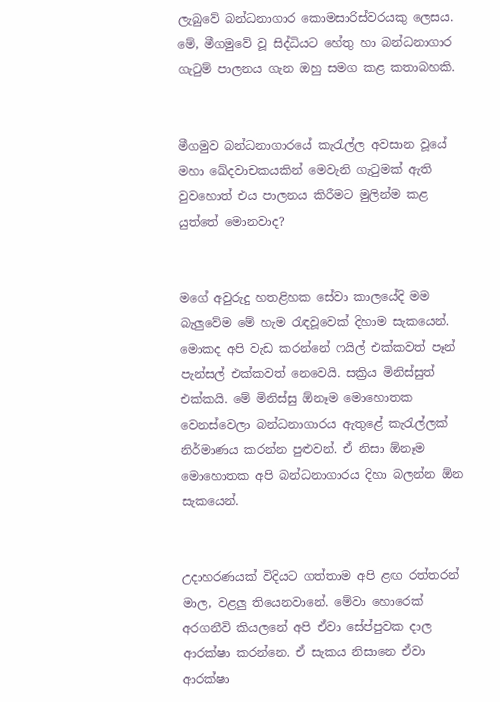ලැබුවේ බන්ධනාගාර කොමසාරිස්වරයකු ලෙසය. මේ, මීගමුවේ වූ සිද්ධියට හේතු හා බන්ධනාගාර ගැටුම් පාලනය ගැන ඔහු සමග කළ කතාබහකි.


මීගමුව බන්ධනාගාරයේ කැරැල්ල අවසාන වූයේ මහා ඛේදවාචකයකින් මෙවැනි ගැටුමක් ඇති වුවහොත් එය පාලනය කිරීමට මුලින්ම කළ යුත්තේ මොනවාද?


මගේ අවුරුදු හතළිහක සේවා කාලයේදි මම බැලුවේම මේ හැම රැඳවූවෙක් දිහාම සැකයෙන්. මොකද අපි වැඩ කරන්නේ ෆයිල් එක්කවත් පෑන් පැන්සල් එක්කවත් නෙවෙයි. සක්‍රිය මිනිස්සුත් එක්කයි. මේ මිනිස්සු ඕනෑම මොහොතක වෙනස්වෙලා බන්ධනාගාරය ඇතුළේ කැරැල්ලක් නිර්මාණය කරන්න පුළුවන්. ඒ නිසා ඕනෑම මොහොතක අපි බන්ධනාගාරය දිහා බලන්න ඕන සැකයෙන්.


උදාහරණයක් විදියට ගත්තාම අපි ළඟ රත්තරන් මාල, වළලු තියෙනවානේ. මේවා හොරෙක් අරගනීවි කියලනේ අපි ඒවා සේප්පුවක දාල ආරක්ෂා කරන්නෙ. ඒ සැකය නිසානෙ ඒවා ආරක්ෂා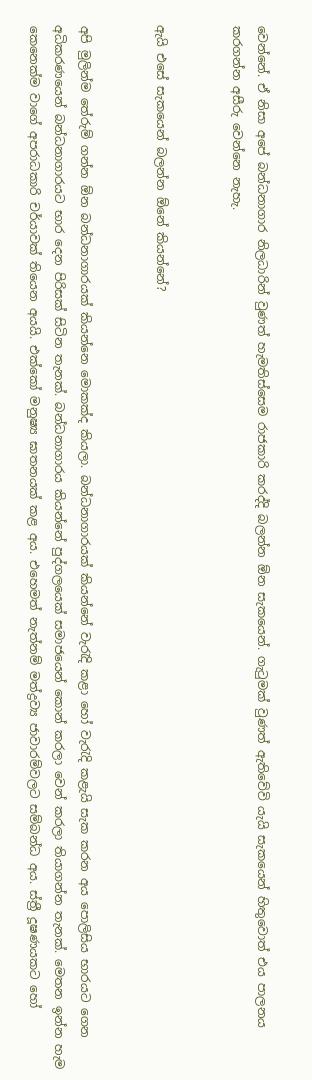වෙන්නේ. ඒ නිසා අපේ බන්ධනාගාර නිලධාරින් වුණත් හැමතිස්සෙම රාජකාරි කරද්දි බලන්න ඕන සැකයෙන්. ගැටුමක් වුණත් ඇතිවේවි යැයි සැකයෙන් හිතුවොත් එය පාලනය කරගන්න අසීරු වෙන්නෙ නැහැ.


ඇයි එසේ සැකයෙන් බලන්න ඕනේ කියන්නේ?


අපි මුලින්ම තේරුම් ගන්න ඕන බන්ධනාගාරයක් කියන්නෙ මොකක්ද කියලා. බන්ධනාගාරයක් කියන්නේ වැරැදි කළා හෝ වැරැදි කළැයි සැක කරන අය පොලිසිය භාරයට ගෙන අධිකරණයෙන් බන්ධනාගාරයට භාර දෙන පිරිසක් සිටින තැනක්. බන්ධනාගාරය කියන්නේ පුද්ගලයෙක් සමාජයෙන් කොන් කරලා වෙන් කරලා තියාගන්න තැනක්. මෙතන ඉන්න හැම කෙනෙක්ම වාගේ අපරාධකාරි චර්යාවක් තියෙන අයයි. එක්කෝ මනුෂ්‍ය ඝාතනයක් කළ අය. එහෙමත් නැත්නම් මත්ද්‍රව්‍ය ජාවාරම්වලට සම්බන්ධ අය. ස්ත්‍රී දූෂණයකට හෝ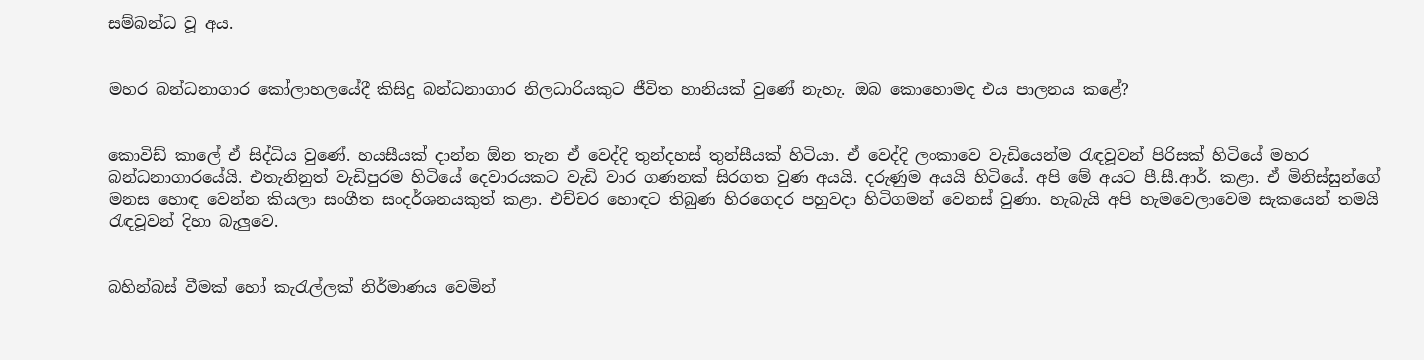සම්බන්ධ වූ අය.


මහර බන්ධනාගාර කෝලාහලයේදී කිසිදු බන්ධනාගාර නිලධාරියකුට ජීවිත හානියක් වුණේ නැහැ. ඔබ කොහොමද එය පාලනය කළේ?


කොවිඩ් කාලේ ඒ සිද්ධිය වුණේ. හයසීයක් දාන්න ඕන තැන ඒ වෙද්දි තුන්දහස් තුන්සීයක් හිටියා. ඒ වෙද්දි ලංකාවෙ වැඩියෙන්ම රැඳවූවන් පිරිසක් හිටියේ මහර බන්ධනාගාරයේයි. එතැනිනුත් වැඩිපුරම හිටියේ දෙවාරයකට වැඩි වාර ගණනක් සිරගත වුණ අයයි. දරුණුම අයයි හිටියේ. අපි මේ අයට පී.සී.ආර්. කළා. ඒ මිනිස්සුන්ගේ මනස හොඳ වෙන්න කියලා සංගීත සංදර්ශනයකුත් කළා. එච්චර හොඳට තිබුණ හිරගෙදර පහුවදා හිටිගමන් වෙනස් වුණා. හැබැයි අපි හැමවෙලාවෙම සැකයෙන් තමයි රැඳවූවන් දිහා බැලුවෙ.


බහින්බස් වීමක් හෝ කැරැල්ලක් නිර්මාණය වෙමින්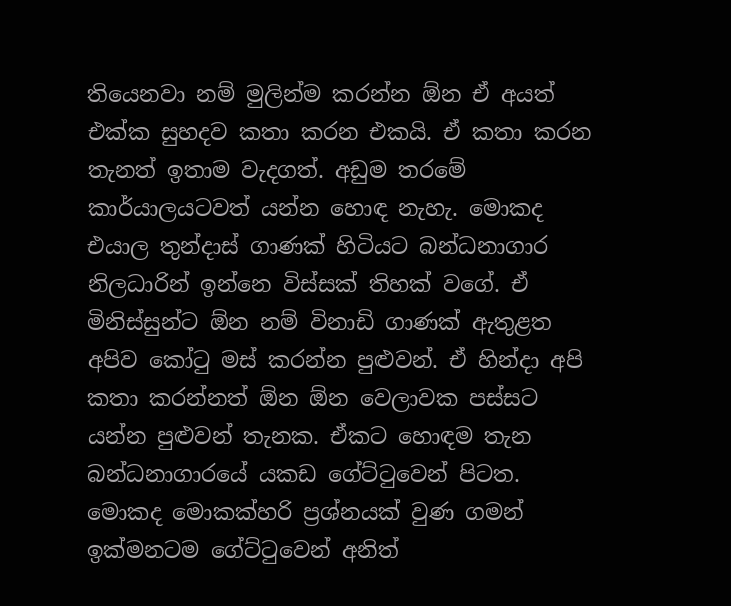තියෙනවා නම් මුලින්ම කරන්න ඕන ඒ අයත් එක්ක සුහදව කතා කරන එකයි. ඒ කතා කරන තැනත් ඉතාම වැදගත්. අඩුම තරමේ කාර්යාලයටවත් යන්න හොඳ නැහැ. මොකද එයාල තුන්දාස් ගාණක් හිටියට බන්ධනාගාර නිලධාරින් ඉන්නෙ විස්සක් තිහක් වගේ. ඒ මිනිස්සුන්ට ඕන නම් විනාඩි ගාණක් ඇතුළත අපිව කෝටු මස් කරන්න පුළුවන්. ඒ හින්දා අපි කතා කරන්නත් ඕන ඕන වෙලාවක පස්සට යන්න පුළුවන් තැනක. ඒකට හොඳම තැන බන්ධනාගාරයේ යකඩ ගේට්ටුවෙන් පිටත. මොකද මොකක්හරි ප්‍රශ්නයක් වුණ ගමන් ඉක්මනටම ගේට්ටුවෙන් අනිත්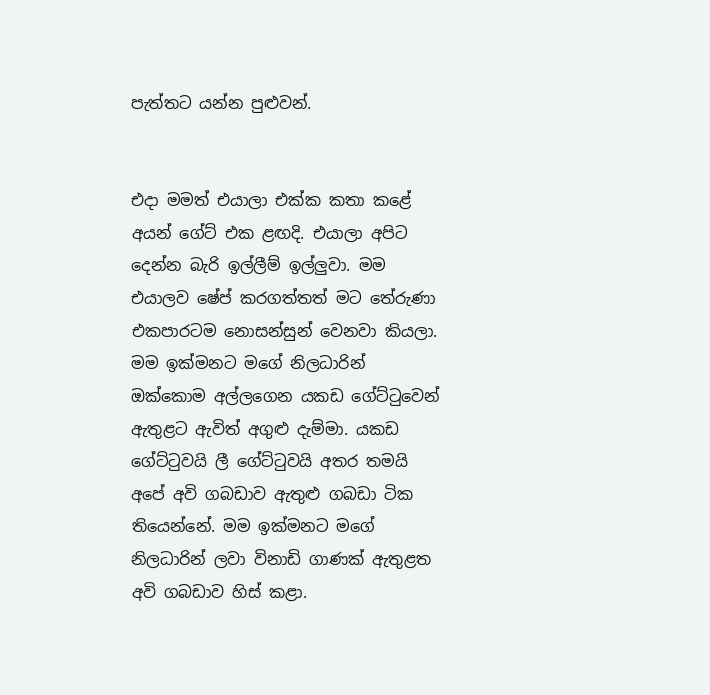පැත්තට යන්න පුළුවන්.


එදා මමත් එයාලා එක්ක කතා කළේ අයන් ගේට් එක ළඟදි. එයාලා අපිට දෙන්න බැරි ඉල්ලීම් ඉල්ලුවා. මම එයාලව ෂේප් කරගත්තත් මට තේරුණා එකපාරටම නොසන්සුන් වෙනවා කියලා. මම ඉක්මනට මගේ නිලධාරින් ඔක්කොම අල්ලගෙන යකඩ ගේට්ටුවෙන් ඇතුළට ඇවිත් අගුළු දැම්මා. යකඩ ගේට්ටුවයි ලී ගේට්ටුවයි අතර තමයි අපේ අවි ගබඩාව ඇතුළු ගබඩා ටික තියෙන්නේ. මම ඉක්මනට මගේ නිලධාරින් ලවා විනාඩි ගාණක් ඇතුළත අවි ගබඩාව හිස් කළා.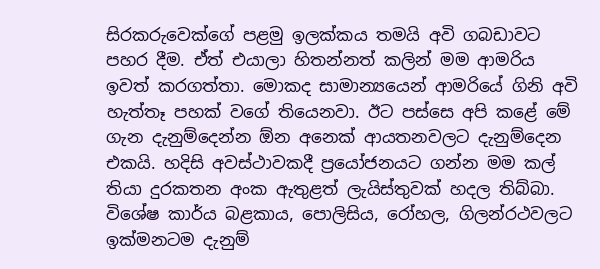සිරකරුවෙක්ගේ පළමු ඉලක්කය තමයි අවි ගබඩාවට පහර දීම. ඒත් එයාලා හිතන්නත් කලින් මම ආමරිය ඉවත් කරගත්තා. මොකද සාමාන්‍යයෙන් ආමරියේ ගිනි අවි හැත්තෑ පහක් වගේ තියෙනවා. ඊට පස්සෙ අපි කළේ මේ ගැන දැනුම්දෙන්න ඕන අනෙක් ආයතනවලට දැනුම්දෙන එකයි. හදිසි අවස්ථාවකදී ප්‍රයෝජනයට ගන්න මම කල් තියා දුරකතන අංක ඇතුළත් ලැයිස්තුවක් හදල තිබ්බා. විශේෂ කාර්ය බළකාය, පොලිසිය, රෝහල, ගිලන්රථවලට ඉක්මනටම දැනුම්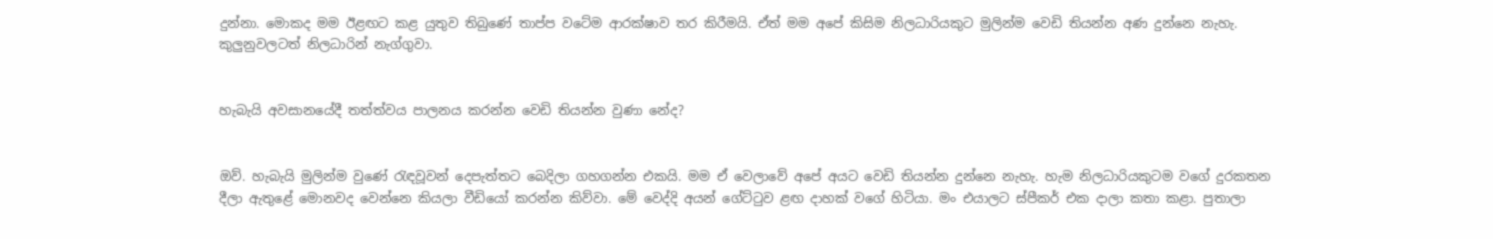දුන්නා. මොකද මම ඊළඟට කළ යුතුව තිබුණේ තාප්ප වටේම ආරක්ෂාව තර කිරීමයි. ඒත් මම අපේ කිසිම නිලධාරියකුට මුලින්ම වෙඩි තියන්න අණ දුන්නෙ නැහැ. කුලුනුවලටත් නිලධාරින් නැග්ගුවා.


හැබැයි අවසානයේදී තත්ත්වය පාලනය කරන්න වෙඩි තියන්න වුණා නේද?


ඔව්. හැබැයි මුලින්ම වුණේ රැඳවූවන් දෙපැත්තට බෙදිලා ගහගන්න එකයි. මම ඒ වෙලාවේ අපේ අයට වෙඩි තියන්න දුන්නෙ නැහැ. හැම නිලධාරියකුටම වගේ දුරකතන දීලා ඇතුළේ මොනවද වෙන්නෙ කියලා වීඩියෝ කරන්න කිව්වා. මේ වෙද්දි අයන් ගේට්ටුව ළඟ දාහක් වගේ හිටියා. මං එයාලට ස්පීකර් එක දාලා කතා කළා. පුතාලා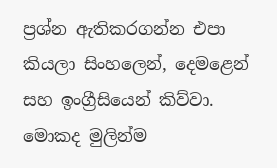ප්‍රශ්න ඇතිකරගන්න එපා කියලා සිංහලෙන්, දෙමළෙන් සහ ඉංග්‍රීසියෙන් කිව්වා. මොකද මුලින්ම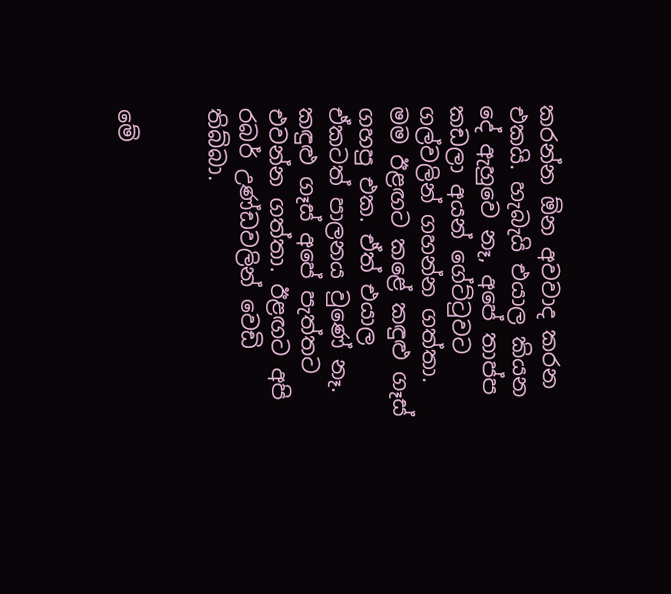කරන්න ඕන අවවාද කරන එකයි. හැබැයි එයාල කියන දේ ඇහුවෙ නෑ, අපේ තාප්ප කඩලා අයන් ගේට්ටුවට ගල්වලින් ගහන්න ගත්තා. මම ඊළඟට කළේ කඳුළු ගෑස් ගහපු එක. ඒත් එයාල ඒකටත් පාලනය වුණේ නෑ. කඳුළු ගෑස් අපේ පැත්තට එවන්න ගත්තා. ඊළඟට අපි රබර් උණ්ඩවලින් වෙඩි තිබ්බා.


මේ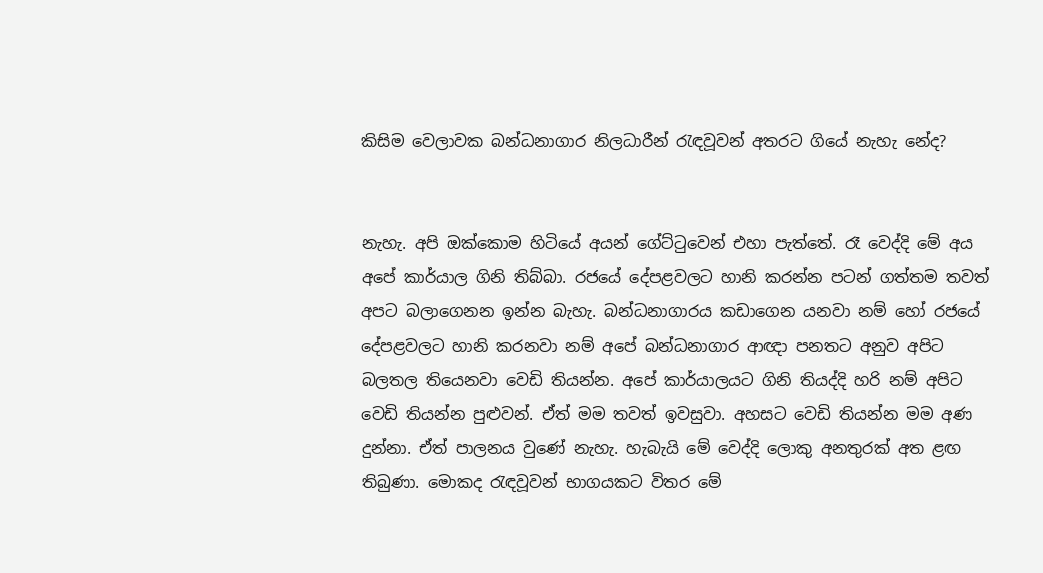කිසිම වෙලාවක බන්ධනාගාර නිලධාරීන් රැඳවූවන් අතරට ගියේ නැහැ නේද?


නැහැ. අපි ඔක්කොම හිටියේ අයන් ගේට්ටුවෙන් එහා පැත්තේ. රෑ වෙද්දි මේ අය අපේ කාර්යාල ගිනි තිබ්බා. රජයේ දේපළවලට හානි කරන්න පටන් ගත්තම තවත් අපට බලාගෙනන ඉන්න බැහැ. බන්ධනාගාරය කඩාගෙන යනවා නම් හෝ රජයේ දේපළවලට හානි කරනවා නම් අපේ බන්ධනාගාර ආඥා පනතට අනුව අපිට බලතල තියෙනවා වෙඩි තියන්න. අපේ කාර්යාලයට ගිනි තියද්දි හරි නම් අපිට වෙඩි තියන්න පුළුවන්. ඒත් මම තවත් ඉවසුවා. අහසට වෙඩි තියන්න මම අණ දුන්නා. ඒත් පාලනය වුණේ නැහැ. හැබැයි මේ වෙද්දි ලොකු අනතුරක් අත ළඟ තිබුණා. මොකද රැඳවූවන් භාගයකට විතර මේ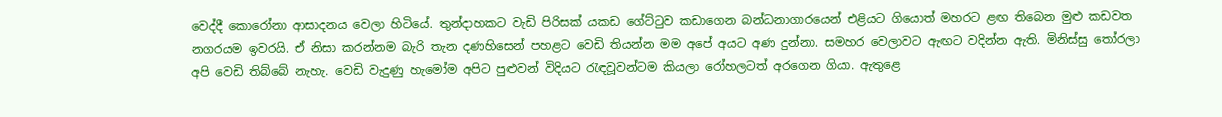වෙද්දී කොරෝනා ආසාදනය වෙලා හිටියේ. තුන්දාහකට වැඩි පිරිසක් යකඩ ගේට්ටුව කඩාගෙන බන්ධනාගාරයෙන් එළියට ගියොත් මහරට ළඟ තිබෙන මුළු කඩවත නගරයම ඉවරයි. ඒ නිසා කරන්නම බැරි තැන දණහිසෙන් පහළට වෙඩි තියන්න මම අපේ අයට අණ දුන්නා. සමහර වෙලාවට ඇඟට වදින්න ඇති. මිනිස්සු තෝරලා අපි වෙඩි තිබ්බේ නැහැ. වෙඩි වැදුණු හැමෝම අපිට පුළුවන් විදියට රැඳවූවන්ටම කියලා රෝහලටත් අරගෙන ගියා. ඇතුළෙ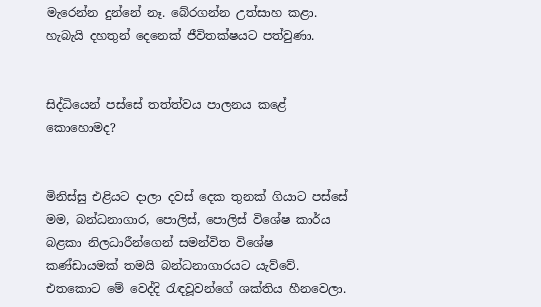මැරෙන්න දුන්නේ නෑ. බේරගන්න උත්සාහ කළා. හැබැයි දහතුන් දෙනෙක් ජීවිතක්ෂයට පත්වුණා.


සිද්ධියෙන් පස්සේ තත්ත්වය පාලනය කළේ කොහොමද?


මිනිස්සු එළියට දාලා දවස් දෙක තුනක් ගියාට පස්සේ මම, බන්ධනාගාර, පොලිස්, පොලිස් විශේෂ කාර්ය බළකා නිලධාරීන්ගෙන් සමන්විත විශේෂ කණ්ඩායමක් තමයි බන්ධනාගාරයට යැව්වේ. එතකොට මේ වෙද්දි රැඳවූවන්ගේ ශක්තිය හීනවෙලා.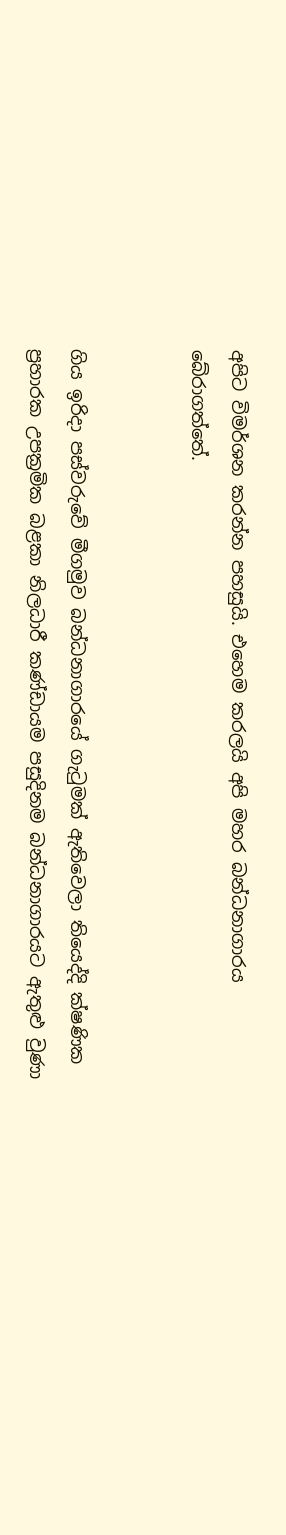අපිට විමර්ශන කරන්න පහසුයි. එහෙම කරලයි අපි මහර බන්ධනාගාරය බේරාගත්තේ.


ගිය ඉරිදා පස්වරුවේ මීගමුව බන්ධනාගාරයේ ගැටුමක් ඇතිවෙලා තියෙද්දි ක්ෂණික ප්‍රහාරක උපක්‍රමික බළකා නිලධාරී කණ්ඩායම පසුදිනම බන්ධනාගාරයට ඇතුළු වුණා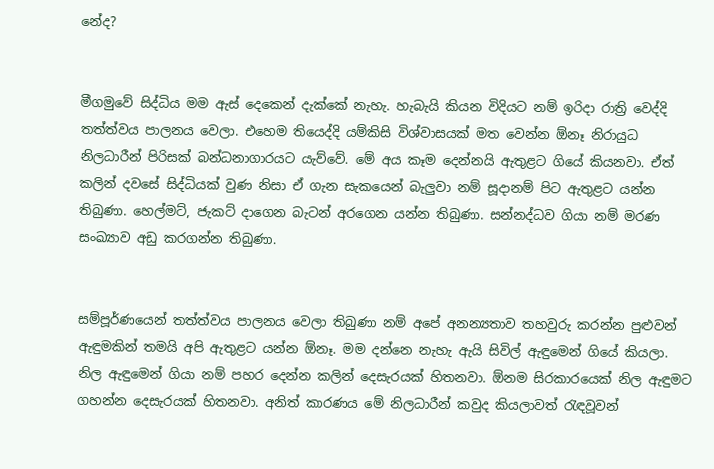නේද?


මීගමුවේ සිද්ධිය මම ඇස් දෙකෙන් දැක්කේ නැහැ. හැබැයි කියන විදියට නම් ඉරිදා රාත්‍රි වෙද්දි තත්ත්වය පාලනය වෙලා. එහෙම තියෙද්දි යම්කිසි විශ්වාසයක් මත වෙන්න ඕනෑ නිරායුධ නිලධාරීන් පිරිසක් බන්ධනාගාරයට යැව්වේ. මේ අය කෑම දෙන්නයි ඇතුළට ගියේ කියනවා. ඒත් කලින් දවසේ සිද්ධියක් වුණ නිසා ඒ ගැන සැකයෙන් බැලුවා නම් සූදානම් පිට ඇතුළට යන්න තිබුණා. හෙල්මට්, ජැකට් දාගෙන බැටන් අරගෙන යන්න තිබුණා. සන්නද්ධව ගියා නම් මරණ සංඛ්‍යාව අඩු කරගන්න තිබුණා.


සම්පූර්ණයෙන් තත්ත්වය පාලනය වෙලා තිබුණා නම් අපේ අනන්‍යතාව තහවුරු කරන්න පුළුවන් ඇඳුමකින් තමයි අපි ඇතුළට යන්න ඕනෑ. මම දන්නෙ නැහැ ඇයි සිවිල් ඇඳුමෙන් ගියේ කියලා. නිල ඇඳුමෙන් ගියා නම් පහර දෙන්න කලින් දෙසැරයක් හිතනවා. ඕනම සිරකාරයෙක් නිල ඇඳුමට ගහන්න දෙසැරයක් හිතනවා. අනිත් කාරණය මේ නිලධාරීන් කවුද කියලාවත් රැඳවූවන්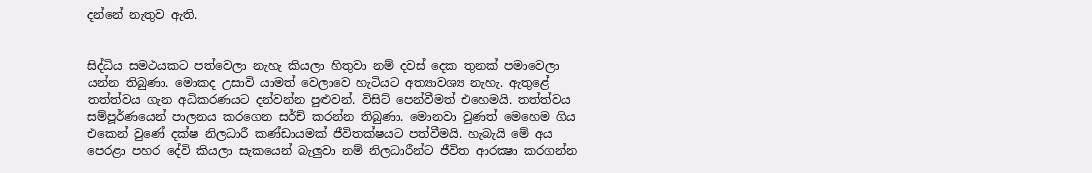දන්නේ නැතුව ඇති.


සිද්ධිය සමථයකට පත්වෙලා නැහැ කියලා හිතුවා නම් දවස් දෙක තුනක් පමාවෙලා යන්න තිබුණා. මොකද උසාවි යාමත් වෙලාවෙ හැටියට අත්‍යාවශ්‍ය නැහැ. ඇතුළේ තත්ත්වය ගැන අධිකරණයට දන්වන්න පුළුවන්. විසිට් පෙන්වීමත් එහෙමයි. තත්ත්වය සම්පූර්ණයෙන් පාලනය කරගෙන සර්ච් කරන්න තිබුණා. මොනවා වුණත් මෙහෙම ගිය එකෙන් වුණේ දක්ෂ නිලධාරී කණ්ඩායමක් ජීවිතක්ෂයට පත්වීමයි. හැබැයි මේ අය පෙරළා පහර දේවි කියලා සැකයෙන් බැලුවා නම් නිලධාරීන්ට ජීවිත ආරක්‍ෂා කරගන්න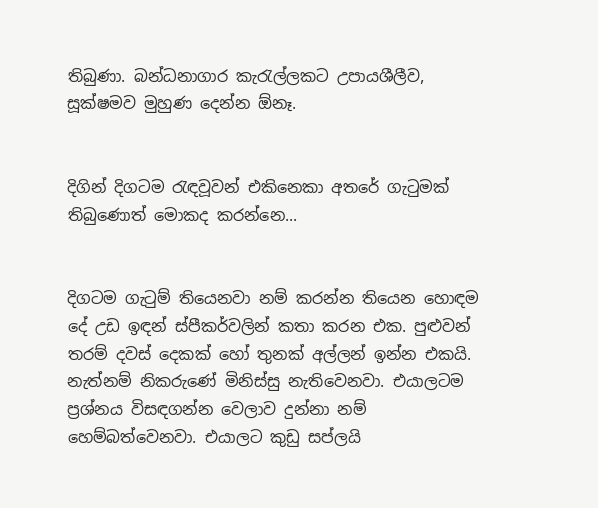තිබුණා. බන්ධනාගාර කැරැල්ලකට උපායශීලීව, සූක්ෂමව මුහුණ දෙන්න ඕනෑ.


දිගින් දිගටම රැඳවූවන් එකිනෙකා අතරේ ගැටුමක් තිබුණොත් මොකද කරන්නෙ...


දිගටම ගැටුම් තියෙනවා නම් කරන්න තියෙන හොඳම දේ උඩ ඉඳන් ස්පීකර්වලින් කතා කරන එක. පුළුවන් තරම් දවස් දෙකක් හෝ තුනක් අල්ලන් ඉන්න එකයි. නැත්නම් නිකරුණේ මිනිස්සු නැතිවෙනවා. එයාලටම ප්‍රශ්නය විසඳගන්න වෙලාව දුන්නා නම් හෙම්බත්වෙනවා. එයාලට කුඩු සප්ලයි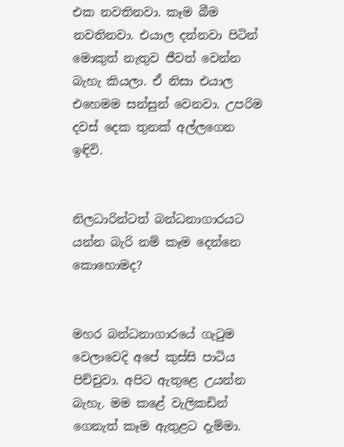එක නවතිනවා. කෑම බීම නවතිනවා. එයාල දන්නවා පිටින් මොකුත් නැතුව ජීවත් වෙන්න බැහැ කියලා. ඒ නිසා එයාල එහෙමම සන්සුන් වෙනවා. උපරිම දවස් දෙක තුනක් අල්ලගෙන ඉඳිවි.


නිලධාරින්ටත් බන්ධනාගාරයට යන්න බැරි නම් කෑම දෙන්නෙ කොහොමද?


මහර බන්ධනාගාරයේ ගැටුම වෙලාවෙදි අපේ කුස්සි පාටිය පිච්චුවා. අපිට ඇතුළෙ උයන්න බැහැ. මම කළේ වැලිකඩින් ගෙනැත් කෑම ඇතුළට දැම්මා.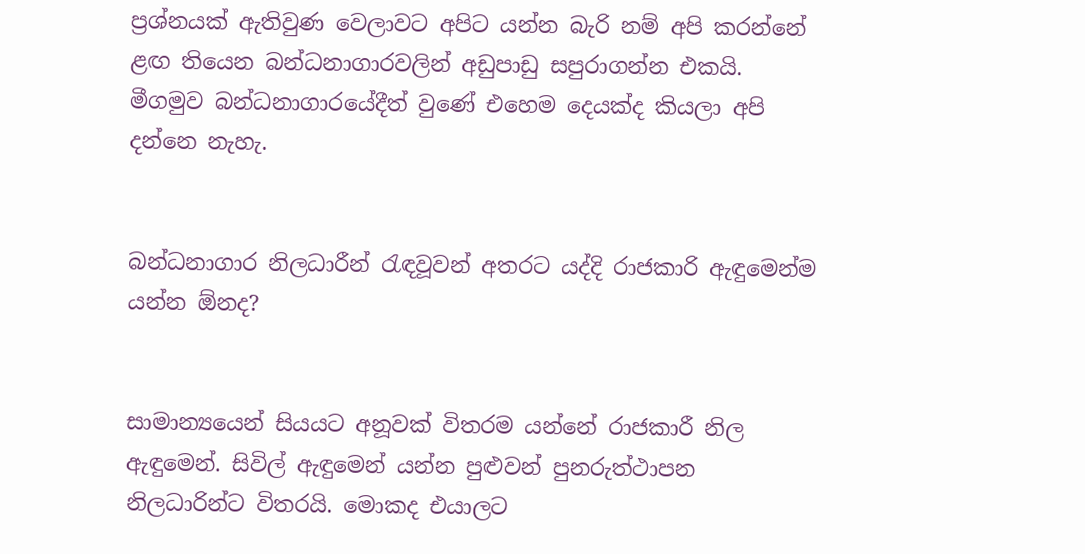ප්‍රශ්නයක් ඇතිවුණ වෙලාවට අපිට යන්න බැරි නම් අපි කරන්නේ ළඟ තියෙන බන්ධනාගාරවලින් අඩුපාඩු සපුරාගන්න එකයි. මීගමුව බන්ධනාගාරයේදීත් වුණේ එහෙම දෙයක්ද කියලා අපි දන්නෙ නැහැ.


බන්ධනාගාර නිලධාරීන් රැඳවූවන් අතරට යද්දි රාජකාරි ඇඳුමෙන්ම යන්න ඕනද?


සාමාන්‍යයෙන් සියයට අනූවක් විතරම යන්නේ රාජකාරී නිල ඇඳුමෙන්. සිවිල් ඇඳුමෙන් යන්න පුළුවන් පුනරුත්ථාපන නිලධාරින්ට විතරයි. මොකද එයාලට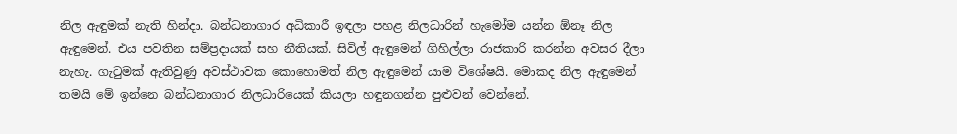නිල ඇඳුමක් නැති හින්දා. බන්ධනාගාර අධිකාරී ඉඳලා පහළ නිලධාරින් හැමෝම යන්න ඕනෑ නිල ඇඳුමෙන්. එය පවතින සම්ප්‍රදායක් සහ නීතියක්. සිවිල් ඇඳුමෙන් ගිහිල්ලා රාජකාරි කරන්න අවසර දීලා නැහැ. ගැටුමක් ඇතිවුණු අවස්ථාවක කොහොමත් නිල ඇඳුමෙන් යාම විශේෂයි. මොකද නිල ඇඳුමෙන් තමයි මේ ඉන්නෙ බන්ධනාගාර නිලධාරියෙක් කියලා හඳුනගන්න පුළුවන් වෙන්නේ.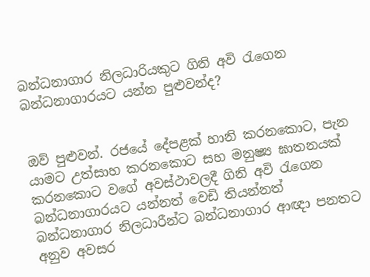බන්ධනාගාර නිලධාරියකුට ගිනි අවි රැගෙන බන්ධනාගාරයට යන්න පුළුවන්ද?


ඔව් පුළුවන්. රජයේ දේපළක් හානි කරනකොට, පැන යාමට උත්සාහ කරනකොට සහ මනුෂ්‍ය ඝාතනයක් කරනකොට වගේ අවස්ථාවලදී ගිනි අවි රැගෙන බන්ධනාගාරයට යන්නත් වෙඩි තියන්නත් බන්ධනාගාර නිලධාරීන්ට බන්ධනාගාර ආඥා පනතට අනුව අවසර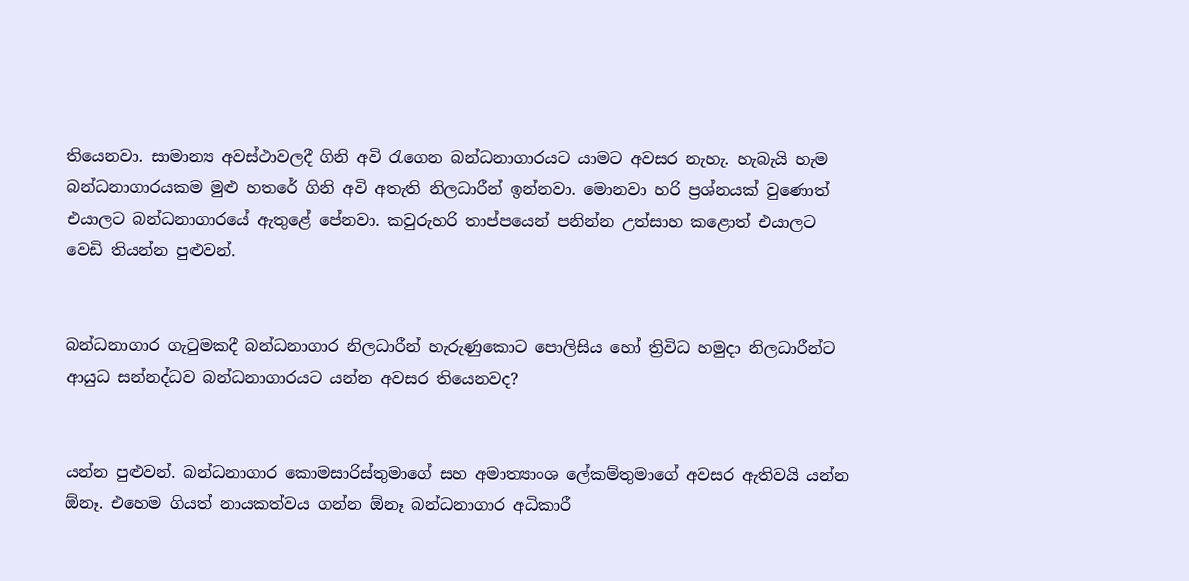තියෙනවා. සාමාන්‍ය අවස්ථාවලදී ගිනි අවි රැගෙන බන්ධනාගාරයට යාමට අවසර නැහැ. හැබැයි හැම බන්ධනාගාරයකම මුළු හතරේ ගිනි අවි අතැති නිලධාරීන් ඉන්නවා. මොනවා හරි ප්‍රශ්නයක් වුණොත් එයාලට බන්ධනාගාරයේ ඇතුළේ පේනවා. කවුරුහරි තාප්පයෙන් පනින්න උත්සාහ කළොත් එයාලට වෙඩි තියන්න පුළුවන්.


බන්ධනාගාර ගැටුමකදී බන්ධනාගාර නිලධාරීන් හැරුණුකොට පොලිසිය හෝ ත්‍රිවිධ හමුදා නිලධාරීන්ට ආයුධ සන්නද්ධව බන්ධනාගාරයට යන්න අවසර තියෙනවද?


යන්න පුළුවන්. බන්ධනාගාර කොමසාරිස්තුමාගේ සහ අමාත්‍යාංශ ලේකම්තුමාගේ අවසර ඇතිවයි යන්න ඕනෑ. එහෙම ගියත් නායකත්වය ගන්න ඕනෑ බන්ධනාගාර අධිකාරී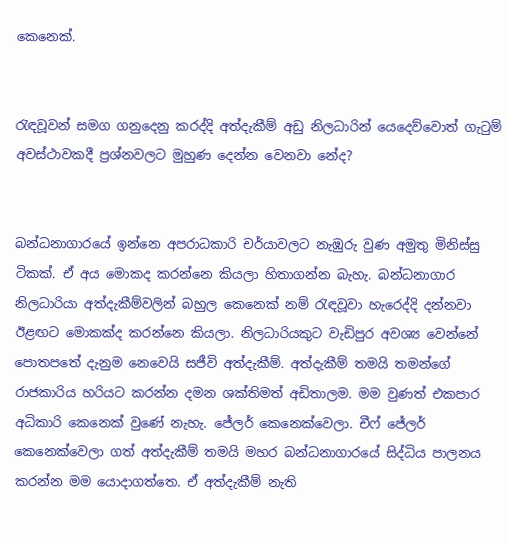කෙනෙක්.


රැඳවූවන් සමග ගනුදෙනු කරද්දි අත්දැකීම් අඩු නිලධාරින් යෙදෙව්වොත් ගැටුම් අවස්ථාවකදී ප්‍රශ්නවලට මුහුණ දෙන්න වෙනවා නේද?


බන්ධනාගාරයේ ඉන්නෙ අපරාධකාරි චර්යාවලට නැඹුරු වුණ අමුතු මිනිස්සු ටිකක්. ඒ අය මොකද කරන්නෙ කියලා හිතාගන්න බැහැ. බන්ධනාගාර නිලධාරියා අත්දැකීම්වලින් බහුල කෙනෙක් නම් රැඳවූවා හැරෙද්දි දන්නවා ඊළඟට මොකක්ද කරන්නෙ කියලා. නිලධාරියකුට වැඩිපුර අවශ්‍ය වෙන්නේ පොතපතේ දැනුම නෙවෙයි සජීවි අත්දැකීම්. අත්දැකීම් තමයි තමන්ගේ රාජකාරිය හරියට කරන්න දමන ශක්තිමත් අඩිතාලම. මම වුණත් එකපාර අධිකාරි කෙනෙක් වුණේ නැහැ. ජේලර් කෙනෙක්වෙලා. චීෆ් ජේලර් කෙනෙක්වෙලා ගත් අත්දැකීම් තමයි මහර බන්ධනාගාරයේ සිද්ධිය පාලනය කරන්න මම යොදාගත්තෙ. ඒ අත්දැකීම් නැති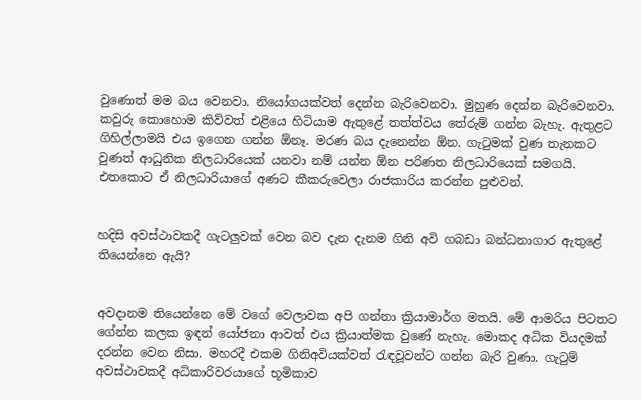වුණොත් මම බය වෙනවා. නියෝගයක්වත් දෙන්න බැරිවෙනවා. මුහුණ දෙන්න බැරිවෙනවා. කවුරු කොහොම කිව්වත් එළියෙ හිටියාම ඇතුළේ තත්ත්වය තේරුම් ගන්න බැහැ. ඇතුළට ගිහිල්ලාමයි එය ඉගෙන ගන්න ඕනෑ. මරණ බය දැනෙන්න ඕන. ගැටුමක් වුණ තැනකට වුණත් ආධුනික නිලධාරියෙක් යනවා නම් යන්න ඕන පරිණත නිලධාරියෙක් සමගයි. එතකොට ඒ නිලධාරියාගේ අණට කීකරුවෙලා රාජකාරිය කරන්න පුළුවන්.


හදිසි අවස්ථාවකදී ගැටලුවක් වෙන බව දැන දැනම ගිනි අවි ගබඩා බන්ධනාගාර ඇතුළේ තියෙන්නෙ ඇයි?


අවදානම තියෙන්නෙ මේ වගේ වෙලාවක අපි ගන්නා ක්‍රියාමාර්ග මතයි. මේ ආමරිය පිටතට ගේන්න කලක ඉඳන් යෝජනා ආවත් එය ක්‍රියාත්මක වුණේ නැහැ. මොකද අධික වියදමක් දරන්න වෙන නිසා. මහරදී එකම ගිනිඅවියක්වත් රැඳවූවන්ට ගන්න බැරි වුණා. ගැටුම් අවස්ථාවකදී අධිකාරිවරයාගේ භූමිකාව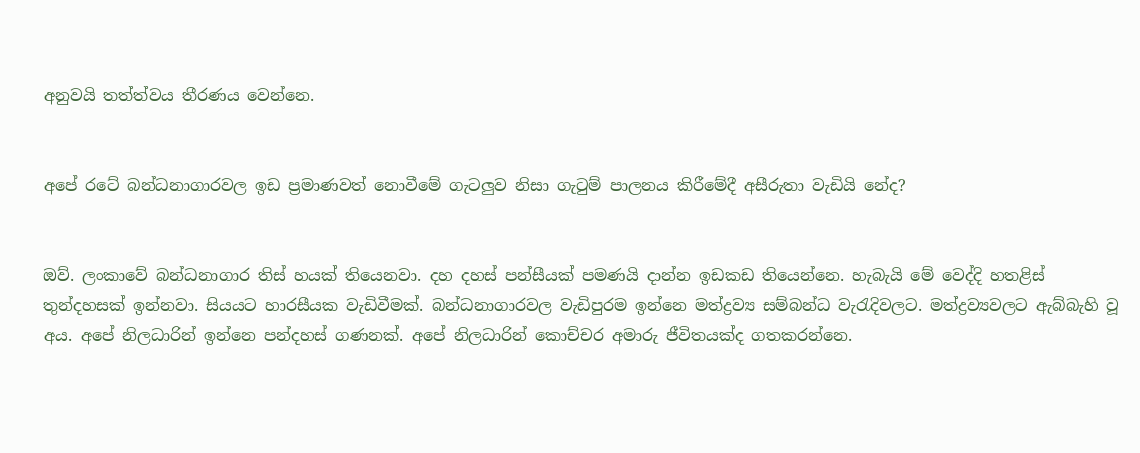අනුවයි තත්ත්වය තීරණය වෙන්නෙ.


අපේ රටේ බන්ධනාගාරවල ඉඩ ප්‍රමාණවත් නොවීමේ ගැටලුව නිසා ගැටුම් පාලනය කිරීමේදී අසීරුතා වැඩියි නේද?


ඔව්. ලංකාවේ බන්ධනාගාර තිස් හයක් තියෙනවා. දහ දහස් පන්සීයක් පමණයි දාන්න ඉඩකඩ තියෙන්නෙ. හැබැයි මේ වෙද්දි හතළිස් තුන්දහසක් ඉන්නවා. සියයට හාරසීයක වැඩිවීමක්. බන්ධනාගාරවල වැඩිපුරම ඉන්නෙ මත්ද්‍රව්‍ය සම්බන්ධ වැරැදිවලට. මත්ද්‍රව්‍යවලට ඇබ්බැහි වූ අය. අපේ නිලධාරින් ඉන්නෙ පන්දහස් ගණනක්. අපේ නිලධාරින් කොච්චර අමාරු ජීවිතයක්ද ගතකරන්නෙ.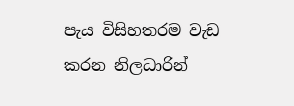පැය විසිහතරම වැඩ කරන නිලධාරින්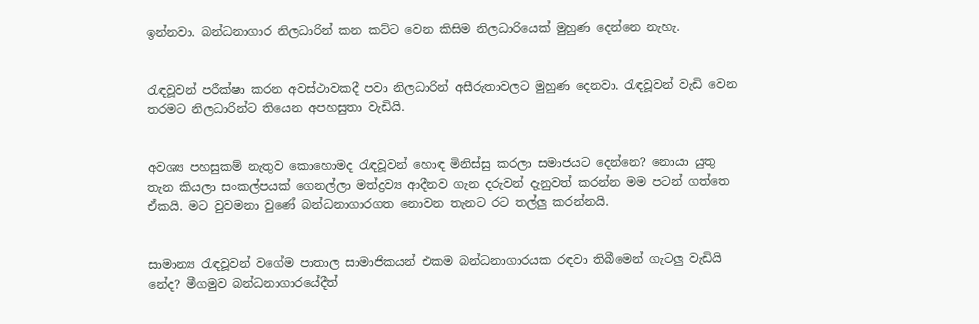ඉන්නවා. බන්ධනාගාර නිලධාරින් කන කට්ට වෙන කිසිම නිලධාරියෙක් මුහුණ දෙන්නෙ නැහැ.


රැඳවූවන් පරීක්ෂා කරන අවස්ථාවකදී පවා නිලධාරින් අසීරුතාවලට මුහුණ දෙනවා. රැඳවූවන් වැඩි වෙන තරමට නිලධාරින්ට තියෙන අපහසුතා වැඩියි.


අවශ්‍ය පහසුකම් නැතුව කොහොමද රැඳවූවන් හොඳ මිනිස්සු කරලා සමාජයට දෙන්නෙ? නොයා යුතු තැන කියලා සංකල්පයක් ගෙනල්ලා මත්ද්‍රව්‍ය ආදීනව ගැන දරුවන් දැනුවත් කරන්න මම පටන් ගත්තෙ ඒකයි. මට වුවමනා වුණේ බන්ධනාගාරගත නොවන තැනට රට තල්ලු කරන්නයි.


සාමාන්‍ය රැඳවූවන් වගේම පාතාල සාමාජිකයන් එකම බන්ධනාගාරයක රඳවා තිබීමෙන් ගැටලු වැඩියි නේද? මීගමුව බන්ධනාගාරයේදීත්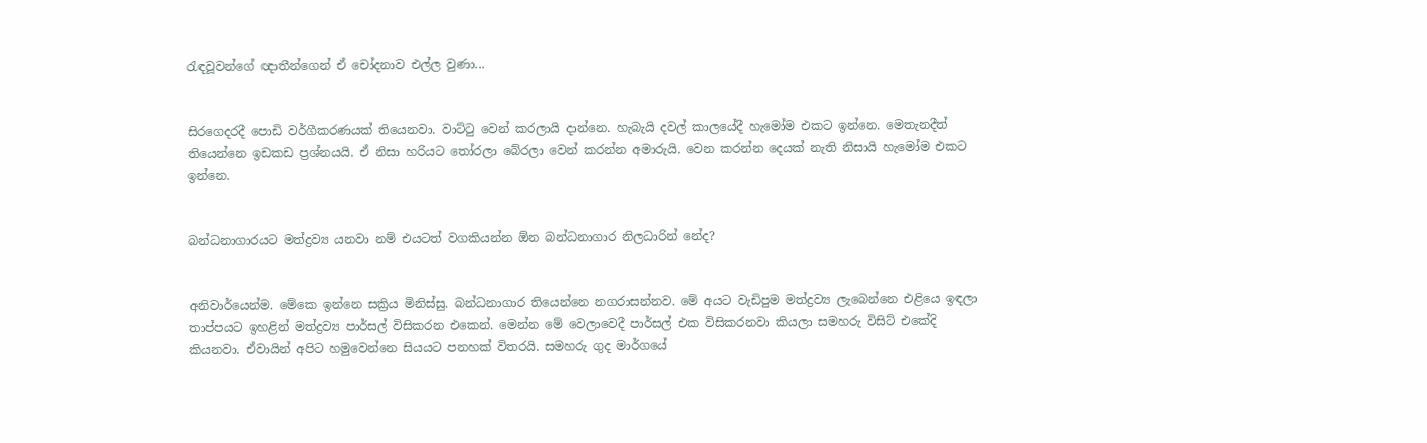රැඳවූවන්ගේ ඥාතීන්ගෙන් ඒ චෝදනාව එල්ල වුණා...


සිරගෙදරදී පොඩි වර්ගීකරණයක් තියෙනවා. වාට්ටු වෙන් කරලායි දාන්නෙ. හැබැයි දවල් කාලයේදී හැමෝම එකට ඉන්නෙ. මෙතැනදීත් තියෙන්නෙ ඉඩකඩ ප්‍රශ්නයයි. ඒ නිසා හරියට තෝරලා බේරලා වෙන් කරන්න අමාරුයි. වෙන කරන්න දෙයක් නැති නිසායි හැමෝම එකට ඉන්නෙ.


බන්ධනාගාරයට මත්ද්‍රව්‍ය යනවා නම් එයටත් වගකියන්න ඕන බන්ධනාගාර නිලධාරින් නේද?


අනිවාර්යෙන්ම. මේකෙ ඉන්නෙ සක්‍රිය මිනිස්සු. බන්ධනාගාර තියෙන්නෙ නගරාසන්නව. මේ අයට වැඩිපුම මත්ද්‍රව්‍ය ලැබෙන්නෙ එළියෙ ඉඳලා තාප්පයට ඉහළින් මත්ද්‍රව්‍ය පාර්සල් විසිකරන එකෙන්. මෙන්න මේ වෙලාවෙදී පාර්සල් එක විසිකරනවා කියලා සමහරු විසිට් එකේදි කියනවා. ඒවායින් අපිට හමුවෙන්නෙ සියයට පනහක් විතරයි. සමහරු ගුද මාර්ගයේ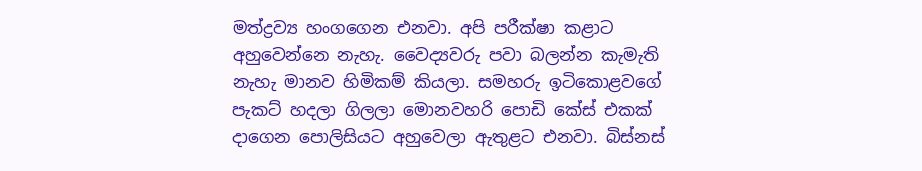මත්ද්‍රව්‍ය හංගගෙන එනවා. අපි පරීක්ෂා කළාට අහුවෙන්නෙ නැහැ. වෛද්‍යවරු පවා බලන්න කැමැති නැහැ මානව හිමිකම් කියලා. සමහරු ඉටිකොළවගේ පැකට් හදලා ගිලලා මොනවහරි පොඩි කේස් එකක් දාගෙන පොලිසියට අහුවෙලා ඇතුළට එනවා. බිස්නස්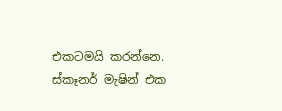එකටමයි කරන්නෙ. ස්කෑනර් මැෂින් එක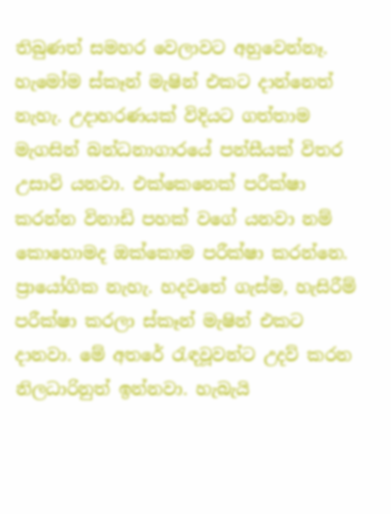තිබුණත් සමහර වෙලාවට අහුවෙන්නෑ. හැමෝම ස්කෑන් මැෂින් එකට දාන්නෙත් නැහැ. උදාහරණයක් විදියට ගත්තාම මැගසින් බන්ධනාගාරයේ පන්සීයක් විතර උසාවි යනවා. එක්කෙනෙක් පරීක්ෂා කරන්න විනාඩි පහක් වගේ යනවා නම් කොහොමද ඔක්කොම පරීක්ෂා කරන්නෙ. ප්‍රායෝගික නැහැ. හදවතේ ගැස්ම, හැසිරීම් පරීක්ෂා කරලා ස්කෑන් මැෂින් එකට දානවා. මේ අතරේ රැඳවූවන්ට උදව් කරන නිලධාරිනුත් ඉන්නවා. හැබැයි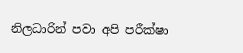නිලධාරින් පවා අපි පරීක්ෂා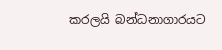කරලයි බන්ධනාගාරයට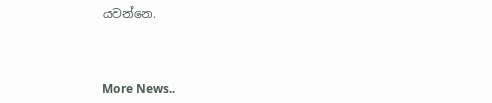යවන්නෙ.



More News..